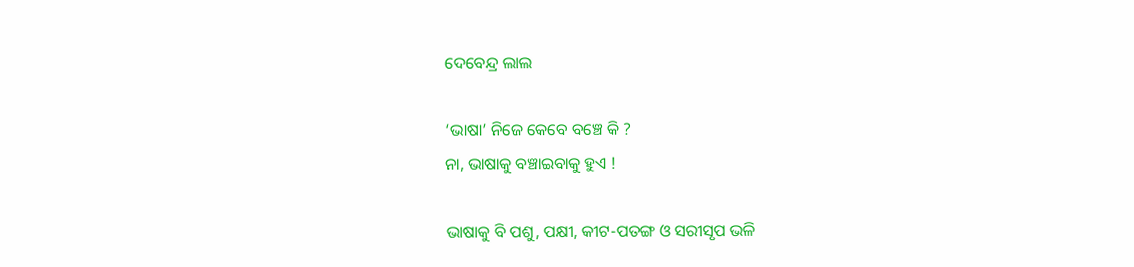ଦେବେନ୍ଦ୍ର ଲାଲ

‘ଭାଷା’ ନିଜେ କେବେ ବଞ୍ଚେ କି ?
ନା, ଭାଷାକୁ ବଞ୍ଚାଇବାକୁ ହୁଏ !

ଭାଷାକୁ ବି ପଶୁ, ପକ୍ଷୀ, କୀଟ-ପତଙ୍ଗ ଓ ସରୀସୃପ ଭଳି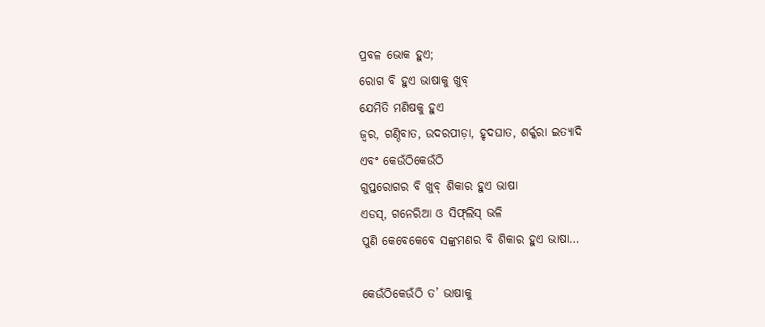ପ୍ରବଳ ଭୋକ ହୁଏ;
ରୋଗ ବି ହୁଏ ଭାଷାକୁ ଖୁବ୍
ଯେମିତି ମଣିଷକୁ ହୁଏ
ଜ୍ୱର, ଗଣ୍ଠିବାତ, ଉଦରପୀଡ଼ା, ହୃଦଘାତ, ଶର୍କ୍କରା ଇତ୍ୟାଦି
ଏବଂ କେଉଁଠିକେଉଁଠି
ଗୁପ୍ତରୋଗର ବି ଖୁବ୍ ଶିକାର ହୁଏ ଭାଷା
ଏଡସ୍, ଗନେରିଆ ଓ ସିଫ୍‌ଲିସ୍‌ ଭଳି
ପୁଣି କେବେକେବେ ସଙ୍କ୍ରମଣର ବି ଶିକାର ହୁଏ ଭାଷା…

କେଉଁଠିକେଉଁଠି ତ’ ଭାଷାକୁ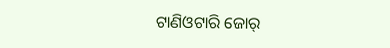ଟାଣିଓଟାରି ଜୋର୍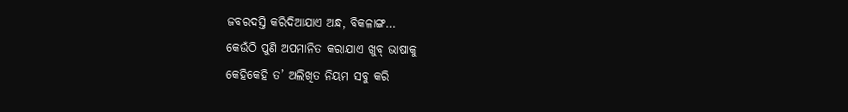ଜବରଦସ୍ତି କରିଦିଆଯାଏ ଅନ୍ଧ, ବିକଳାଙ୍ଗ…
କେଉଁଠି ପୁଣି ଅପମାନିତ କରାଯାଏ ଖୁବ୍ ଭାଷାକୁ
କେହିକେହି ତ’ ଅଲିଖିତ ନିୟମ ସବୁ କରି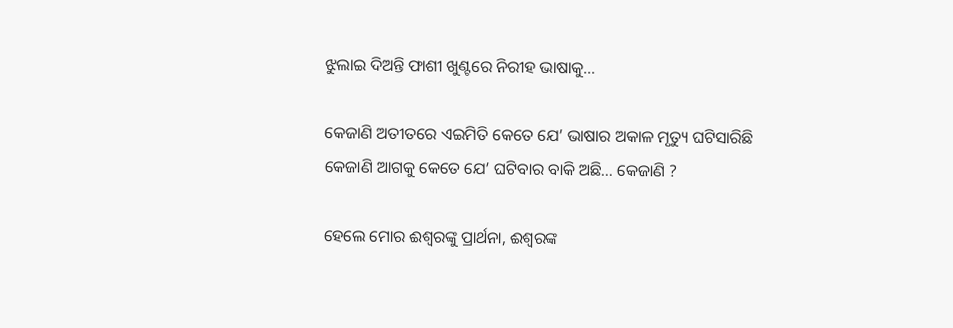ଝୁଲାଇ ଦିଅନ୍ତି ଫାଶୀ ଖୁଣ୍ଟରେ ନିରୀହ ଭାଷାକୁ…

କେଜାଣି ଅତୀତରେ ଏଇମିତି କେତେ ଯେ’ ଭାଷାର ଅକାଳ ମୃତ୍ୟୁ ଘଟିସାରିଛି
କେଜାଣି ଆଗକୁ କେତେ ଯେ’ ଘଟିବାର ବାକି ଅଛି… କେଜାଣି ?

ହେଲେ ମୋର ଈଶ୍ଵରଙ୍କୁ ପ୍ରାର୍ଥନା, ଈଶ୍ଵରଙ୍କ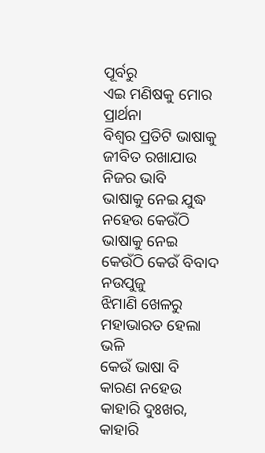ପୂର୍ବରୁ
ଏଇ ମଣିଷକୁ ମୋର ପ୍ରାର୍ଥନା
ବିଶ୍ଵର ପ୍ରତିଟି ଭାଷାକୁ ଜୀବିତ ରଖାଯାଉ ନିଜର ଭାବି
ଭାଷାକୁ ନେଇ ଯୁଦ୍ଧ ନହେଉ କେଉଁଠି
ଭାଷାକୁ ନେଇ କେଉଁଠି କେଉଁ ବିବାଦ ନଉପୁଜୁ
ଝିମାଣି ଖେଳରୁ ମହାଭାରତ ହେଲା ଭଳି
କେଉଁ ଭାଷା ବି କାରଣ ନହେଉ କାହାରି ଦୁଃଖର,
କାହାରି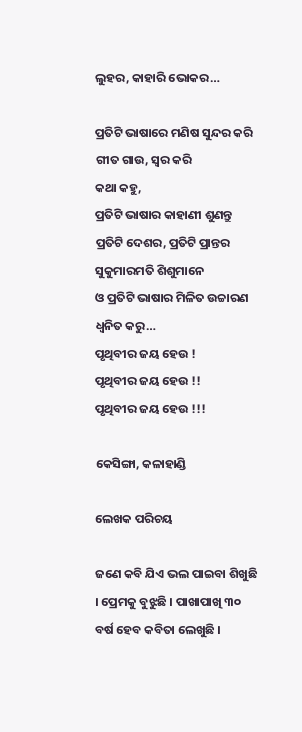ଲୁହର, କାହାରି ଭୋକର…

ପ୍ରତିଟି ଭାଷାରେ ମଣିଷ ସୁନ୍ଦର କରି ଗୀତ ଗାଉ, ସ୍ୱର କରି
କଥା କହୁ,
ପ୍ରତିଟି ଭାଷାର କାହାଣୀ ଶୁଣନ୍ତୁ
ପ୍ରତିଟି ଦେଶର, ପ୍ରତିଟି ପ୍ରାନ୍ତର ସୁକୁମାରମତି ଶିଶୁମାନେ
ଓ ପ୍ରତିଟି ଭାଷାର ମିଳିତ ଉଚ୍ଚାରଣ ଧ୍ୱନିତ କରୁ…
ପୃଥିବୀର ଜୟ ହେଉ !
ପୃଥିବୀର ଜୟ ହେଉ !!
ପୃଥିବୀର ଜୟ ହେଉ !!!

କେସିଙ୍ଗା, କଳାହାଣ୍ଡି

ଲେଖକ ପରିଚୟ

ଜଣେ କବି ଯିଏ ଭଲ ପାଇବା ଶିଖୁଛି । ପ୍ରେମକୁ ବୁଝୁଛି । ପାଖାପାଖି ୩୦ ବର୍ଷ ହେବ କବିତା ଲେଖୁଛି ।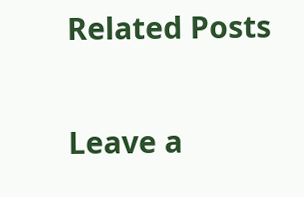Related Posts

Leave a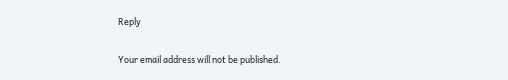Reply

Your email address will not be published.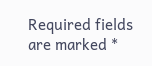Required fields are marked *